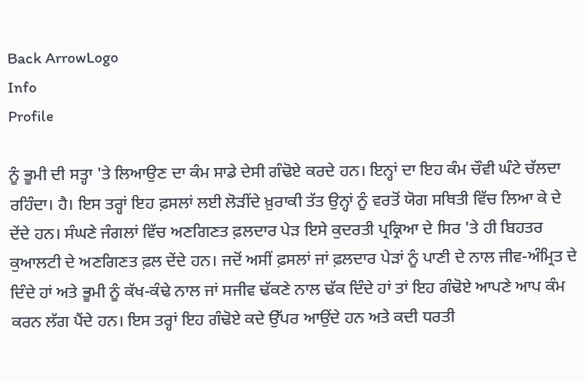Back ArrowLogo
Info
Profile

ਨੂੰ ਭੂਮੀ ਦੀ ਸਤ੍ਹਾ 'ਤੇ ਲਿਆਉਣ ਦਾ ਕੰਮ ਸਾਡੇ ਦੇਸੀ ਗੰਢੋਏ ਕਰਦੇ ਹਨ। ਇਨ੍ਹਾਂ ਦਾ ਇਹ ਕੰਮ ਚੌਵੀ ਘੰਟੇ ਚੱਲਦਾ ਰਹਿੰਦਾ। ਹੈ। ਇਸ ਤਰ੍ਹਾਂ ਇਹ ਫ਼ਸਲਾਂ ਲਈ ਲੋੜੀਂਦੇ ਖ਼ੁਰਾਕੀ ਤੱਤ ਉਨ੍ਹਾਂ ਨੂੰ ਵਰਤੋਂ ਯੋਗ ਸਥਿਤੀ ਵਿੱਚ ਲਿਆ ਕੇ ਦੇ ਦੇਂਦੇ ਹਨ। ਸੰਘਣੇ ਜੰਗਲਾਂ ਵਿੱਚ ਅਣਗਿਣਤ ਫ਼ਲਦਾਰ ਪੇੜ ਇਸੇ ਕੁਦਰਤੀ ਪ੍ਰਕ੍ਰਿਆ ਦੇ ਸਿਰ 'ਤੇ ਹੀ ਬਿਹਤਰ ਕੁਆਲਟੀ ਦੇ ਅਣਗਿਣਤ ਫ਼ਲ ਦੇਂਦੇ ਹਨ। ਜਦੋਂ ਅਸੀਂ ਫ਼ਸਲਾਂ ਜਾਂ ਫ਼ਲਦਾਰ ਪੇੜਾਂ ਨੂੰ ਪਾਣੀ ਦੇ ਨਾਲ ਜੀਵ-ਅੰਮ੍ਰਿਤ ਦੇ ਦਿੰਦੇ ਹਾਂ ਅਤੇ ਭੂਮੀ ਨੂੰ ਕੱਖ-ਕੰਢੇ ਨਾਲ ਜਾਂ ਸਜੀਵ ਢੱਕਣੇ ਨਾਲ ਢੱਕ ਦਿੰਦੇ ਹਾਂ ਤਾਂ ਇਹ ਗੰਢੋਏ ਆਪਣੇ ਆਪ ਕੰਮ ਕਰਨ ਲੱਗ ਪੈਂਦੇ ਹਨ। ਇਸ ਤਰ੍ਹਾਂ ਇਹ ਗੰਢੋਏ ਕਦੇ ਉੱਪਰ ਆਉਂਦੇ ਹਨ ਅਤੇ ਕਦੀ ਧਰਤੀ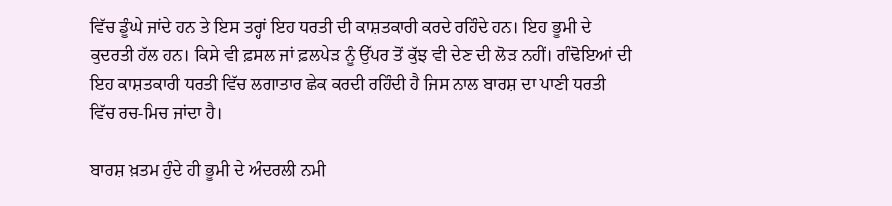ਵਿੱਚ ਡੂੰਘੇ ਜਾਂਦੇ ਹਨ ਤੇ ਇਸ ਤਰ੍ਹਾਂ ਇਹ ਧਰਤੀ ਦੀ ਕਾਸ਼ਤਕਾਰੀ ਕਰਦੇ ਰਹਿੰਦੇ ਹਨ। ਇਹ ਭੂਮੀ ਦੇ ਕੁਦਰਤੀ ਹੱਲ ਹਨ। ਕਿਸੇ ਵੀ ਫ਼ਸਲ ਜਾਂ ਫ਼ਲਪੇੜ ਨੂੰ ਉੱਪਰ ਤੋਂ ਕੁੱਝ ਵੀ ਦੇਣ ਦੀ ਲੋੜ ਨਹੀਂ। ਗੰਢੋਇਆਂ ਦੀ ਇਹ ਕਾਸ਼ਤਕਾਰੀ ਧਰਤੀ ਵਿੱਚ ਲਗਾਤਾਰ ਛੇਕ ਕਰਦੀ ਰਹਿੰਦੀ ਹੈ ਜਿਸ ਨਾਲ ਬਾਰਸ਼ ਦਾ ਪਾਣੀ ਧਰਤੀ ਵਿੱਚ ਰਚ-ਮਿਚ ਜਾਂਦਾ ਹੈ।

ਬਾਰਸ਼ ਖ਼ਤਮ ਹੁੰਦੇ ਹੀ ਭੂਮੀ ਦੇ ਅੰਦਰਲੀ ਨਮੀ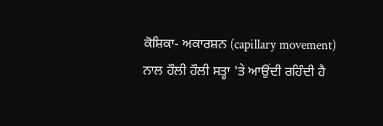ਕੋਸ਼ਿਕਾ- ਅਕਾਰਸ਼ਨ (capillary movement) ਨਾਲ ਹੌਲੀ ਹੌਲੀ ਸਤ੍ਹਾ 'ਤੇ ਆਉਂਦੀ ਰਹਿੰਦੀ ਹੈ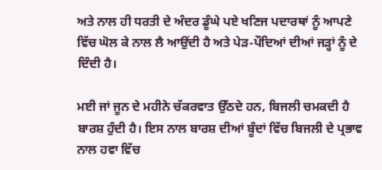ਅਤੇ ਨਾਲ ਹੀ ਧਰਤੀ ਦੇ ਅੰਦਰ ਡੂੰਘੇ ਪਏ ਖਣਿਜ ਪਦਾਰਥਾਂ ਨੂੰ ਆਪਣੇ ਵਿੱਚ ਘੋਲ ਕੇ ਨਾਲ ਲੈ ਆਉਂਦੀ ਹੈ ਅਤੇ ਪੇੜ-ਪੌਦਿਆਂ ਦੀਆਂ ਜੜ੍ਹਾਂ ਨੂੰ ਦੇ ਦਿੰਦੀ ਹੈ।

ਮਈ ਜਾਂ ਜੂਨ ਦੇ ਮਹੀਨੇ ਚੱਕਰਵਾਤ ਉੱਠਦੇ ਹਨ, ਬਿਜਲੀ ਚਮਕਦੀ ਹੈ ਬਾਰਸ਼ ਹੁੰਦੀ ਹੈ। ਇਸ ਨਾਲ ਬਾਰਸ਼ ਦੀਆਂ ਬੂੰਦਾਂ ਵਿੱਚ ਬਿਜਲੀ ਦੇ ਪ੍ਰਭਾਵ ਨਾਲ ਹਵਾ ਵਿੱਚ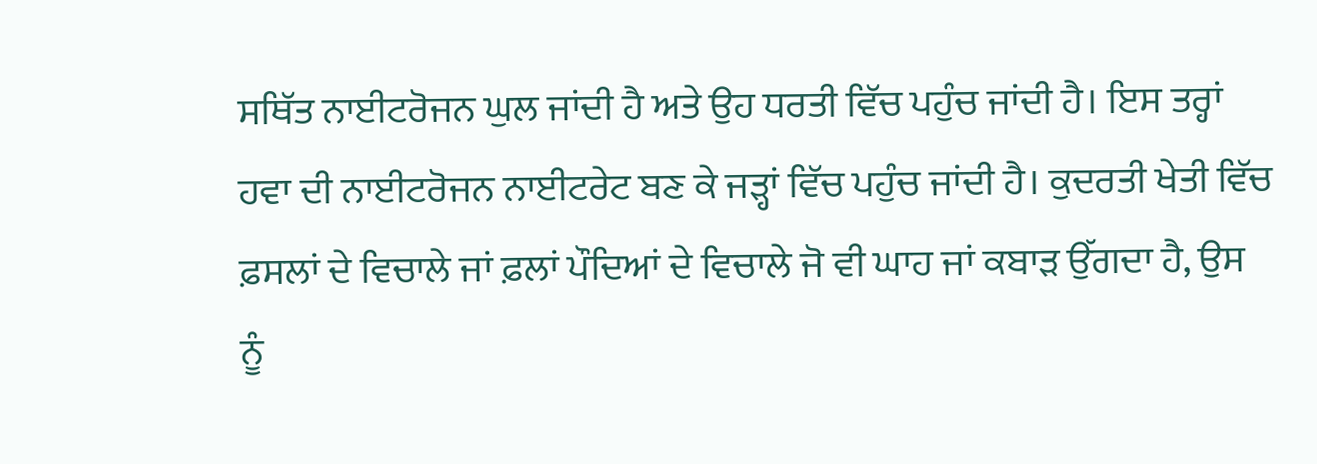ਸਥਿੱਤ ਨਾਈਟਰੋਜਨ ਘੁਲ ਜਾਂਦੀ ਹੈ ਅਤੇ ਉਹ ਧਰਤੀ ਵਿੱਚ ਪਹੁੰਚ ਜਾਂਦੀ ਹੈ। ਇਸ ਤਰ੍ਹਾਂ ਹਵਾ ਦੀ ਨਾਈਟਰੋਜਨ ਨਾਈਟਰੇਟ ਬਣ ਕੇ ਜੜ੍ਹਾਂ ਵਿੱਚ ਪਹੁੰਚ ਜਾਂਦੀ ਹੈ। ਕੁਦਰਤੀ ਖੇਤੀ ਵਿੱਚ ਫ਼ਸਲਾਂ ਦੇ ਵਿਚਾਲੇ ਜਾਂ ਫ਼ਲਾਂ ਪੌਦਿਆਂ ਦੇ ਵਿਚਾਲੇ ਜੋ ਵੀ ਘਾਹ ਜਾਂ ਕਬਾੜ ਉੱਗਦਾ ਹੈ, ਉਸ ਨੂੰ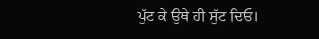ਪੁੱਟ ਕੇ ਉਥੇ ਹੀ ਸੁੱਟ ਦਿਓ।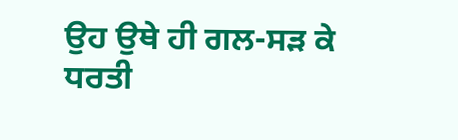ਉਹ ਉਥੇ ਹੀ ਗਲ-ਸੜ ਕੇ ਧਰਤੀ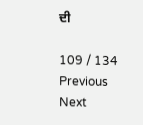ਦੀ

109 / 134
Previous
Next